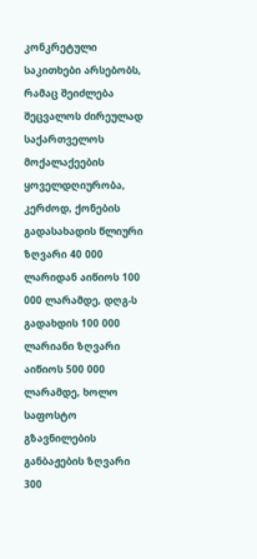კონკრეტული საკითხები არსებობს, რამაც შეიძლება შეცვალოს ძირეულად საქართველოს მოქალაქეების ყოველდღიურობა, კერძოდ, ქონების გადასახადის წლიური ზღვარი 40 000 ლარიდან აიწიოს 100 000 ლარამდე, დღგ-ს გადახდის 100 000 ლარიანი ზღვარი აიწიოს 500 000 ლარამდე, ხოლო საფოსტო გზავნილების განბაჟების ზღვარი 300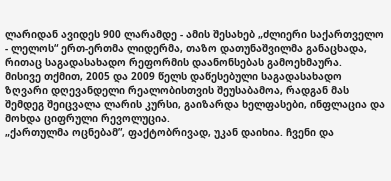ლარიდან ავიდეს 900 ლარამდე - ამის შესახებ „ძლიერი საქართველო - ლელოს“ ერთ-ერთმა ლიდერმა, თაზო დათუნაშვილმა განაცხადა, რითაც საგადასახადო რეფორმის დაანონსებას გამოეხმაურა.
მისივე თქმით, 2005 და 2009 წელს დაწესებული საგადასახადო ზღვარი დღევანდელი რეალობისთვის შეუსაბამოა, რადგან მას შემდეგ შეიცვალა ლარის კურსი, გაიზარდა ხელფასები, ინფლაცია და მოხდა ციფრული რევოლუცია.
„ქართულმა ოცნებამ”, ფაქტობრივად, უკან დაიხია. ჩვენი და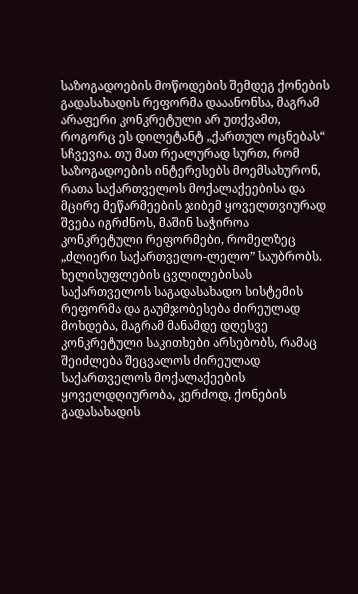საზოგადოების მოწოდების შემდეგ ქონების გადასახადის რეფორმა დააანონსა, მაგრამ არაფერი კონკრეტული არ უთქვამთ, როგორც ეს დილეტანტ „ქართულ ოცნებას“ სჩვევია. თუ მათ რეალურად სურთ, რომ საზოგადოების ინტერესებს მოემსახურონ, რათა საქართველოს მოქალაქეებისა და მცირე მეწარმეების ჯიბემ ყოველთვიურად შვება იგრძნოს, მაშინ საჭიროა კონკრეტული რეფორმები, რომელზეც „ძლიერი საქართველო-ლელო” საუბრობს.
ხელისუფლების ცვლილებისას საქართველოს საგადასახადო სისტემის რეფორმა და გაუმჯობესება ძირეულად მოხდება, მაგრამ მანამდე დღესვე კონკრეტული საკითხები არსებობს, რამაც შეიძლება შეცვალოს ძირეულად საქართველოს მოქალაქეების ყოველდღიურობა, კერძოდ, ქონების გადასახადის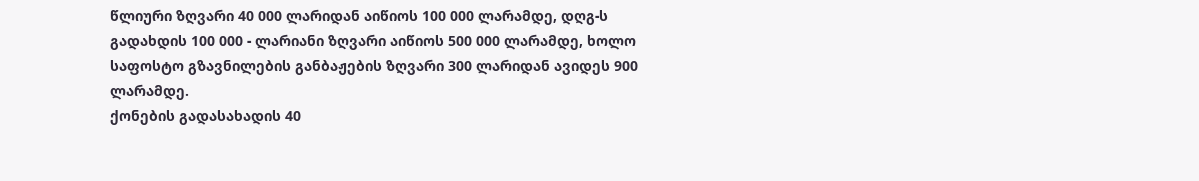წლიური ზღვარი 40 000 ლარიდან აიწიოს 100 000 ლარამდე, დღგ-ს გადახდის 100 000 - ლარიანი ზღვარი აიწიოს 500 000 ლარამდე, ხოლო საფოსტო გზავნილების განბაჟების ზღვარი 300 ლარიდან ავიდეს 900 ლარამდე.
ქონების გადასახადის 40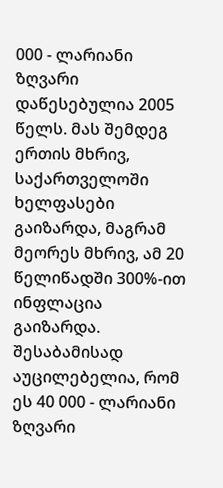000 - ლარიანი ზღვარი დაწესებულია 2005 წელს. მას შემდეგ ერთის მხრივ, საქართველოში ხელფასები გაიზარდა, მაგრამ მეორეს მხრივ, ამ 20 წელიწადში 300%-ით ინფლაცია გაიზარდა. შესაბამისად აუცილებელია, რომ ეს 40 000 - ლარიანი ზღვარი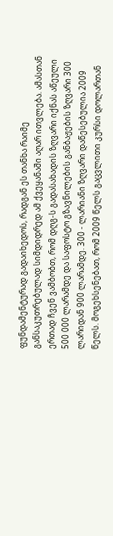ფუნდამენტურად გადაიხედოს, რადგან ეს თანხა რაიმე განსაკუთრებულად სიმდიდრედ ამ ქვეყანაში აღარ ითვლება. ამასთან ერთად ჩვენ ვამბობთ, რომ დღგ-ს გადასახადის ზღვარი იქნას აწეული 500 000 ლარამდე და საფოსტო გზავნილების განბაჟების ზღვარი 300 ლარიდან 900 ლარამდე. 300 - ლარიანი ზღვარი დაწესებულია 2009 წელს. მოგეხსენებათ, რომ 2009 წელს გაცვლითი კურსი დოლართან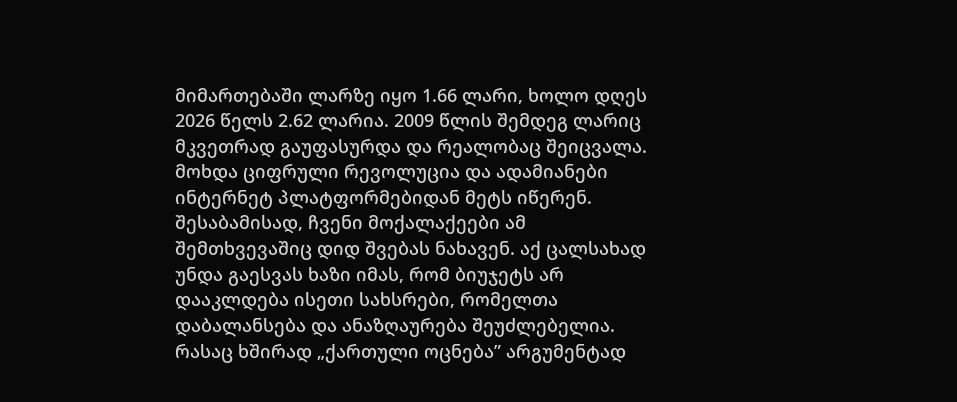მიმართებაში ლარზე იყო 1.66 ლარი, ხოლო დღეს 2026 წელს 2.62 ლარია. 2009 წლის შემდეგ ლარიც მკვეთრად გაუფასურდა და რეალობაც შეიცვალა. მოხდა ციფრული რევოლუცია და ადამიანები ინტერნეტ პლატფორმებიდან მეტს იწერენ. შესაბამისად, ჩვენი მოქალაქეები ამ შემთხვევაშიც დიდ შვებას ნახავენ. აქ ცალსახად უნდა გაესვას ხაზი იმას, რომ ბიუჯეტს არ დააკლდება ისეთი სახსრები, რომელთა დაბალანსება და ანაზღაურება შეუძლებელია. რასაც ხშირად „ქართული ოცნება” არგუმენტად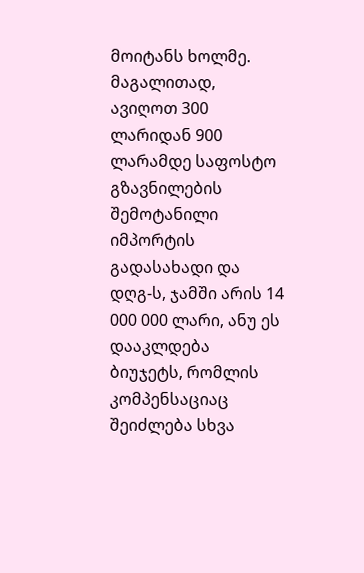მოიტანს ხოლმე. მაგალითად, ავიღოთ 300 ლარიდან 900 ლარამდე საფოსტო გზავნილების შემოტანილი იმპორტის გადასახადი და დღგ-ს, ჯამში არის 14 000 000 ლარი, ანუ ეს დააკლდება ბიუჯეტს, რომლის კომპენსაციაც შეიძლება სხვა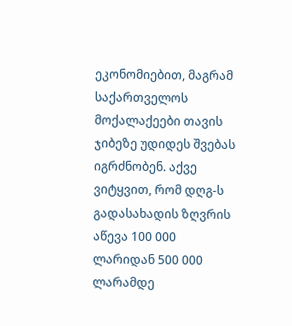ეკონომიებით, მაგრამ საქართველოს მოქალაქეები თავის ჯიბეზე უდიდეს შვებას იგრძნობენ. აქვე ვიტყვით, რომ დღგ-ს გადასახადის ზღვრის აწევა 100 000 ლარიდან 500 000 ლარამდე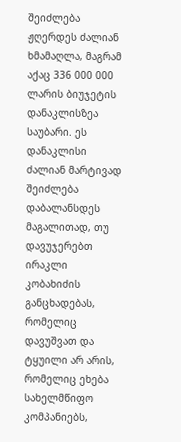შეიძლება ჟღერდეს ძალიან ხმამაღლა, მაგრამ აქაც 336 000 000 ლარის ბიუჯეტის დანაკლისზეა საუბარი. ეს დანაკლისი ძალიან მარტივად შეიძლება დაბალანსდეს მაგალითად, თუ დავუჯერებთ ირაკლი კობახიძის განცხადებას, რომელიც დავუშვათ და ტყუილი არ არის, რომელიც ეხება სახელმწიფო კომპანიებს,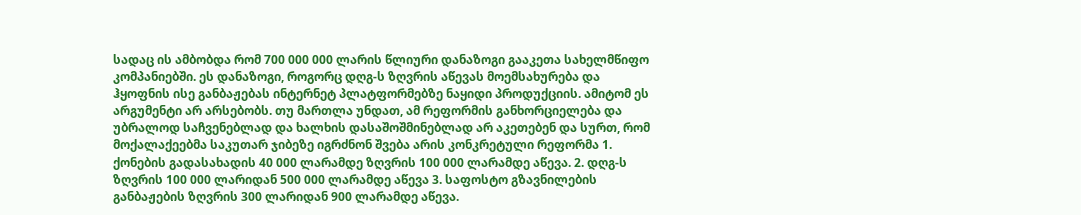სადაც ის ამბობდა რომ 700 000 000 ლარის წლიური დანაზოგი გააკეთა სახელმწიფო კომპანიებში. ეს დანაზოგი, როგორც დღგ-ს ზღვრის აწევას მოემსახურება და ჰყოფნის ისე განბაჟებას ინტერნეტ პლატფორმებზე ნაყიდი პროდუქციის. ამიტომ ეს არგუმენტი არ არსებობს. თუ მართლა უნდათ, ამ რეფორმის განხორციელება და უბრალოდ საჩვენებლად და ხალხის დასაშოშმინებლად არ აკეთებენ და სურთ, რომ მოქალაქეებმა საკუთარ ჯიბეზე იგრძნონ შვება არის კონკრეტული რეფორმა 1. ქონების გადასახადის 40 000 ლარამდე ზღვრის 100 000 ლარამდე აწევა. 2. დღგ-ს ზღვრის 100 000 ლარიდან 500 000 ლარამდე აწევა 3. საფოსტო გზავნილების განბაჟების ზღვრის 300 ლარიდან 900 ლარამდე აწევა.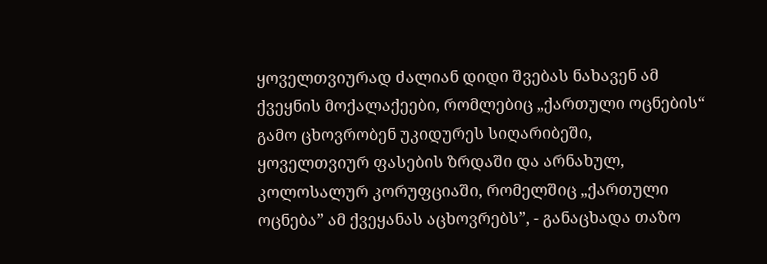ყოველთვიურად ძალიან დიდი შვებას ნახავენ ამ ქვეყნის მოქალაქეები, რომლებიც „ქართული ოცნების“ გამო ცხოვრობენ უკიდურეს სიღარიბეში, ყოველთვიურ ფასების ზრდაში და არნახულ, კოლოსალურ კორუფციაში, რომელშიც „ქართული ოცნება” ამ ქვეყანას აცხოვრებს”, - განაცხადა თაზო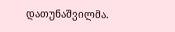დათუნაშვილმა.